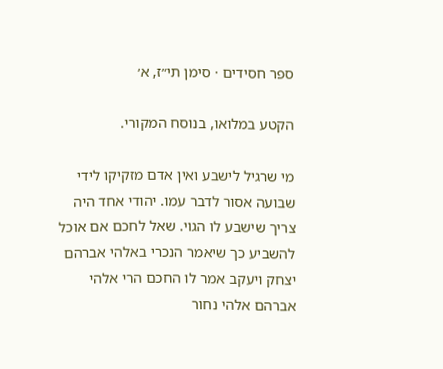ספר חסידים · סימן תי״ז, א׳

הקטע במלואו, בנוסח המקורי.

מי שרגיל לישבע ואין אדם מזקיקו לידי שבועה אסור לדבר עמו. יהודי אחד היה צריך שישבע לו הגוי. שאל לחכם אם אוכל להשביע כך שיאמר הנכרי באלהי אברהם יצחק ויעקב אמר לו החכם הרי אלהי אברהם אלהי נחור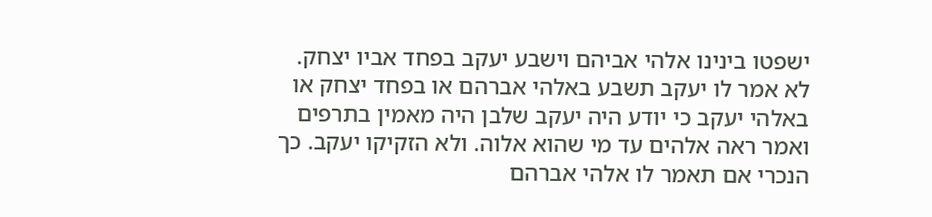ישפטו בינינו אלהי אביהם וישבע יעקב בפחד אביו יצחק. לא אמר לו יעקב תשבע באלהי אברהם או בפחד יצחק או באלהי יעקב כי יודע היה יעקב שלבן היה מאמין בתרפים ואמר ראה אלהים עד מי שהוא אלוה. ולא הזקיקו יעקב. כך הנכרי אם תאמר לו אלהי אברהם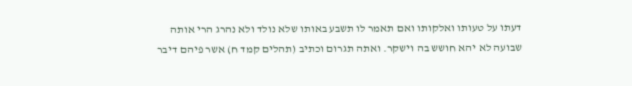דעתו על טעותו ואלקותו ואם תאמר לו תשבע באותו שלא נולד ולא נהרג הרי אותה שבועה לא יהא חושש בה וישקר. ואתה תגרום וכתיב (תהלים קמד ח) אשר פיהם דיבר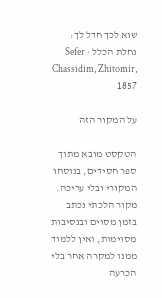שוא לכך חדל לך:
נחלת הכלל · Sefer Chassidim, Zhitomir, 1857

על המקור הזה

הטקסט מובא מתוך ספר חסידים, בנוסחו המקורי ובלי עריכה. מקור הלכתי נכתב בזמן מסוים ובנסיבות מסוימות, ואין ללמוד ממנו למקרה אחר בלי הכרעה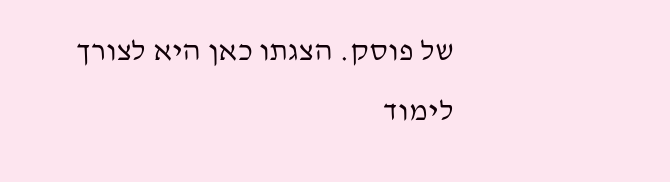של פוסק. הצגתו כאן היא לצורך לימוד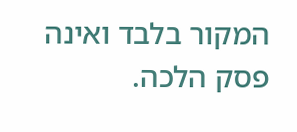המקור בלבד ואינה פסק הלכה.